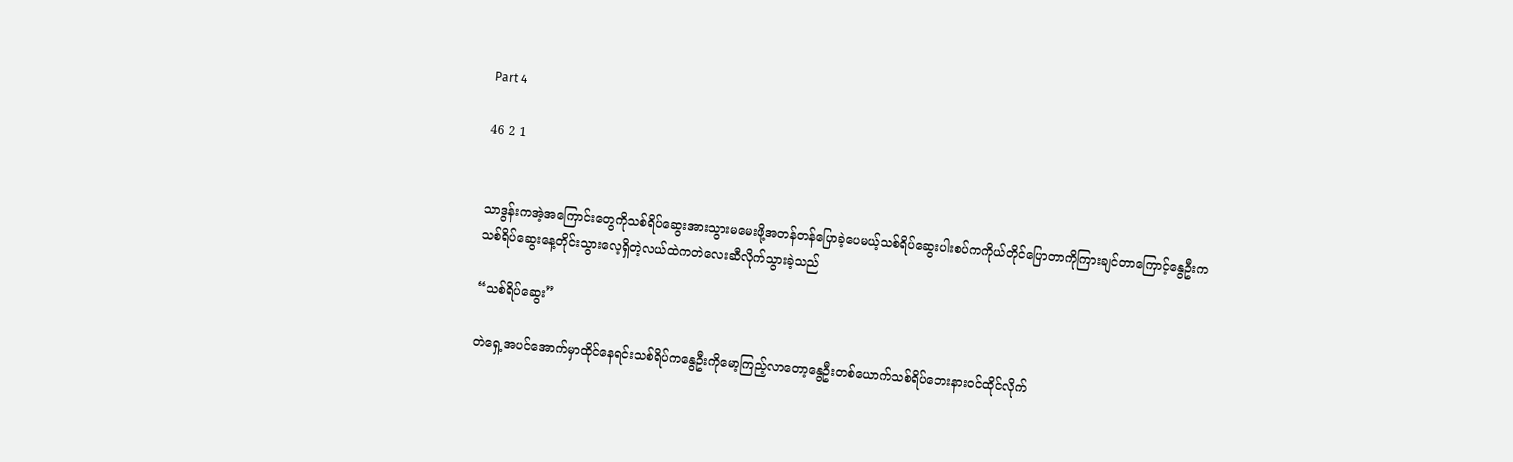Part 4

46 2 1


သာဒွန်းကအဲ့အကြောင်းတွေကိုသစ်ရိပ်ဆွေးအားသွားမမေးဖို့အတန်တန်ပြောခဲ့ပေမယ့်သစ်ရိပ်ဆွေးပါးစပ်ကကိုယ်တိုင်ပြောတာကိုကြားချင်တာကြောင့်နွေဦးကသစ်ရိပ်ဆွေးနေ့တိုင်းသွားလေ့ရှိတဲ့လယ်ထဲကတဲလေးဆီလိုက်သွားခဲ့သည်

“သစ်ရိပ်ဆွေး”

တဲရှေ့အပင်အောက်မှာထိုင်နေရင်းသစ်ရိပ်ကနွေဦးကိုမော့ကြည့်လာတော့နွေဦးတစ်ယောက်သစ်ရိပ်ဘေးနားဝင်ထိုင်လိုက်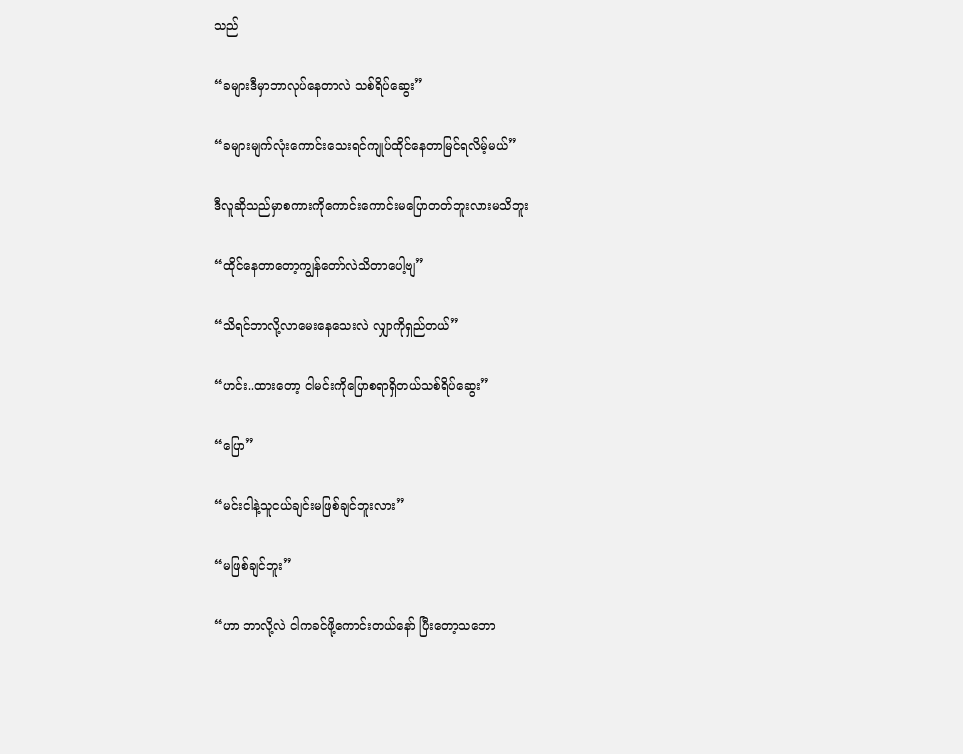သည်

“ခများဒီမှာဘာလုပ်နေတာလဲ သစ်ရိပ်ဆွေး”

“ခများမျက်လုံးကောင်းသေးရင်ကျုပ်ထိုင်နေတာမြင်ရလိမ့်မယ်”

ဒီလူဆိုသည်မှာစကားကိုကောင်းကောင်းမပြောတတ်ဘူးလားမသိဘူး

“ထိုင်နေတာတော့ကျွန်တော်လဲသိတာပေါ့ဗျ”

“သိရင်ဘာလို့‌လာမေးနေသေးလဲ လျှာကိုရှည်တယ်”

“ဟင်း..ထားတော့ ငါမင်းကိုပြောစရာရှိတယ်သစ်ရိပ်ဆွေး”

“ပြော”

“မင်းငါနဲ့သူငယ်ချင်းမဖြစ်ချင်ဘူးလား”

“မဖြစ်ချင်ဘူး”

“ဟာ ဘာလို့လဲ ငါကခင်ဖို့ကောင်းတယ်နော် ပြီးတော့သဘော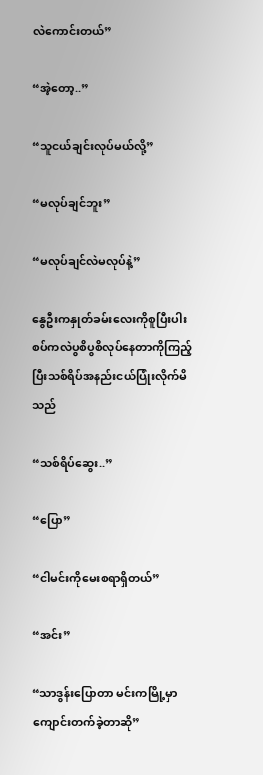လဲကောင်းတယ်”

“အဲ့တော့..”

“သူငယ်ချင်းလုပ်မယ်လို့”

“မလုပ်ချင်ဘူး”

“မလုပ်ချင်လဲမလုပ်နဲ့”

နွေဦးကနှုတ်ခမ်းလေးကိုစူပြီးပါးစပ်ကလဲပွစိပွစိလုပ်နေတာကိုကြည့်ပြီးသစ်ရိပ်အနည်းငယ်ပြုံးလိုက်မိသည်

“သစ်ရိပ်ဆွေး..”

“ပြော”

“ငါမင်းကိုမေးစရာရှိတယ်”

“အင်း”

“သာဒွန်းပြောတာ မင်းကမြို့မှာကျောင်းတက်ခဲ့တာဆို”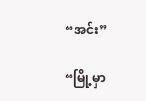“အင်း”

“မြို့မှာ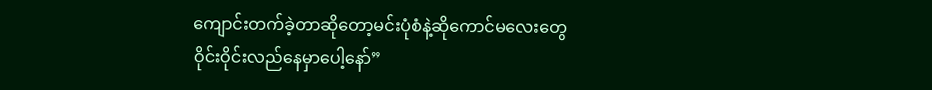ကျောင်းတက်ခဲ့တာ‌ဆိုတော့မင်းပုံစံနဲ့ဆိုကောင်‌မလေးတွေဝိုင်းဝိုင်းလည်နေမှာပေါ့နော်”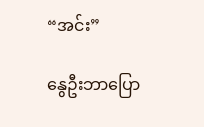“အင်း”

နွေဦးဘာပြော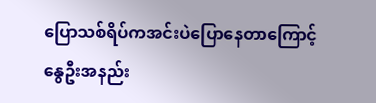ပြောသစ်ရိပ်ကအင်းပဲပြောနေတာကြောင့်နွေဦးအနည်း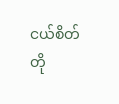ငယ်စိတ်တို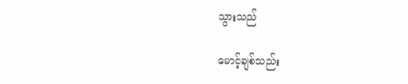သွားသည်

မောင့်ချစ်သည်း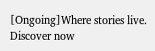[Ongoing]Where stories live. Discover now